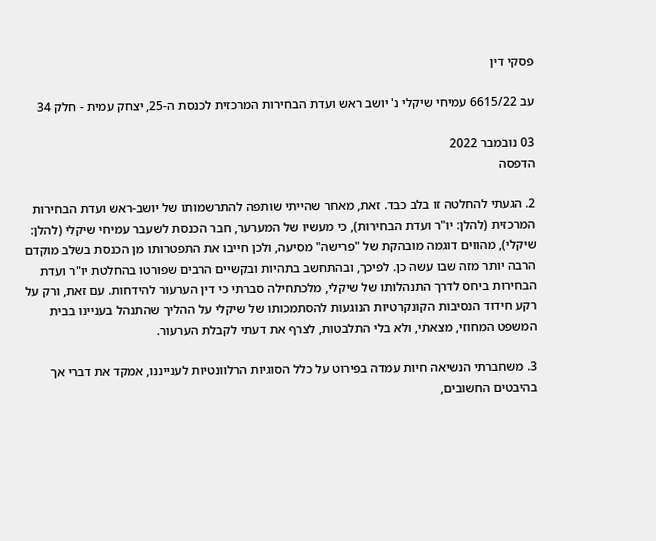פסקי דין

עב 6615/22 עמיחי שיקלי נ' יושב ראש ועדת הבחירות המרכזית לכנסת ה-25, יצחק עמית - חלק 34

03 נובמבר 2022
הדפסה

2. הגעתי להחלטה זו בלב כבד. זאת, מאחר שהייתי שותפה להתרשמותו של יושב-ראש ועדת הבחירות המרכזית (להלן: יו"ר ועדת הבחירות), כי מעשיו של המערער, חבר הכנסת לשעבר עמיחי שיקלי (להלן: שיקלי), מהווים דוגמה מובהקת של "פרישה" מסיעה, ולכן חייבו את התפטרותו מן הכנסת בשלב מוקדם הרבה יותר מזה שבו עשה כן. לפיכך, ובהתחשב בתהיות ובקשיים הרבים שפורטו בהחלטת יו"ר ועדת הבחירות ביחס לדרך התנהלותו של שיקלי, מלכתחילה סברתי כי דין הערעור להידחות. עם זאת, ורק על רקע חידוד הנסיבות הקונקרטיות הנוגעות להסתמכותו של שיקלי על ההליך שהתנהל בעניינו בבית המשפט המחוזי, מצאתי, ולא בלי התלבטות, לצרף את דעתי לקבלת הערעור.

3. משחברתי הנשיאה חיות עמדה בפירוט על כלל הסוגיות הרלוונטיות לענייננו, אמקד את דברי אך בהיבטים החשובים,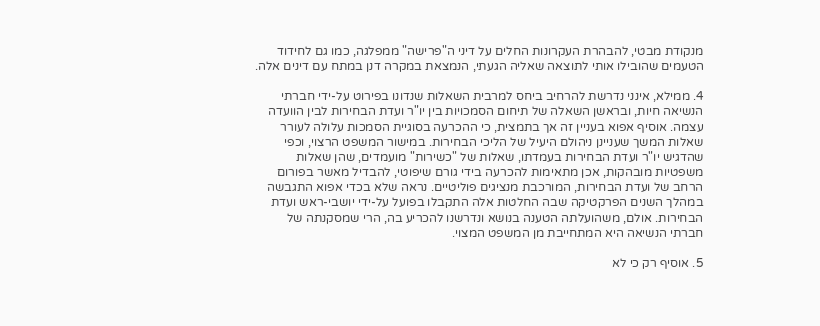מנקודת מבטי, להבהרת העקרונות החלים על דיני ה"פרישה" ממפלגה, כמו גם לחידוד הטעמים שהובילו אותי לתוצאה שאליה הגעתי, הנמצאת במקרה דנן במתח עם דינים אלה.

4. ממילא, אינני נדרשת להרחיב ביחס למרבית השאלות שנדונו בפירוט על-ידי חברתי הנשיאה חיות, ובראשן השאלה של תיחום הסמכויות בין יו"ר ועדת הבחירות לבין הוועדה עצמה. אוסיף אפוא בעניין זה אך בתמצית, כי ההכרעה בסוגיית הסמכות עלולה לעורר שאלות המשך שעניינן ניהולם היעיל של הליכי הבחירות. במישור המשפט הרצוי, וכפי שהדגיש יו"ר ועדת הבחירות בעמדתו, שאלות של "כשירות" מועמדים, שהן שאלות משפטיות מובהקות, אכן מתאימות להכרעה בידי גורם שיפוטי, להבדיל מאשר בפורום הרחב של ועדת הבחירות, המורכבת מנציגים פוליטיים. נראה שלא בכדי אפוא התגבשה במהלך השנים הפרקטיקה שבה החלטות אלה התקבלו בפועל על-ידי יושבי-ראש ועדת הבחירות. אולם, משהועלתה הטענה בנושא ונדרשנו להכריע בה, הרי שמסקנתה של חברתי הנשיאה היא המתחייבת מן המשפט המצוי.

5. אוסיף רק כי לא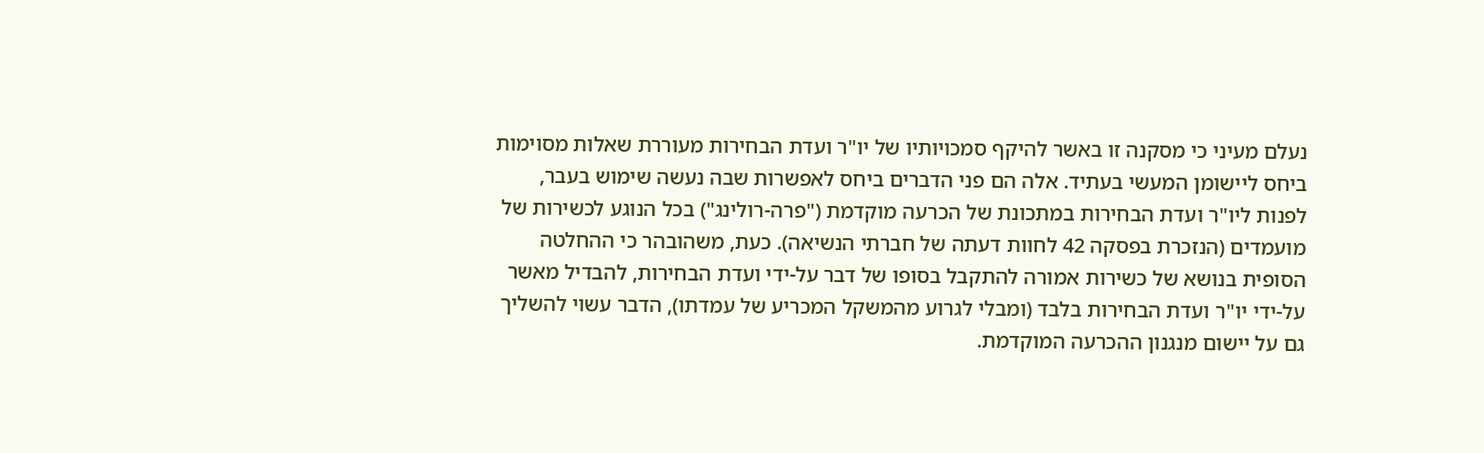נעלם מעיני כי מסקנה זו באשר להיקף סמכויותיו של יו"ר ועדת הבחירות מעוררת שאלות מסוימות ביחס ליישומן המעשי בעתיד. אלה הם פני הדברים ביחס לאפשרות שבה נעשה שימוש בעבר, לפנות ליו"ר ועדת הבחירות במתכונת של הכרעה מוקדמת ("פרה-רולינג") בכל הנוגע לכשירות של מועמדים (הנזכרת בפסקה 42 לחוות דעתה של חברתי הנשיאה). כעת, משהובהר כי ההחלטה הסופית בנושא של כשירות אמורה להתקבל בסופו של דבר על-ידי ועדת הבחירות, להבדיל מאשר על-ידי יו"ר ועדת הבחירות בלבד (ומבלי לגרוע מהמשקל המכריע של עמדתו), הדבר עשוי להשליך גם על יישום מנגנון ההכרעה המוקדמת.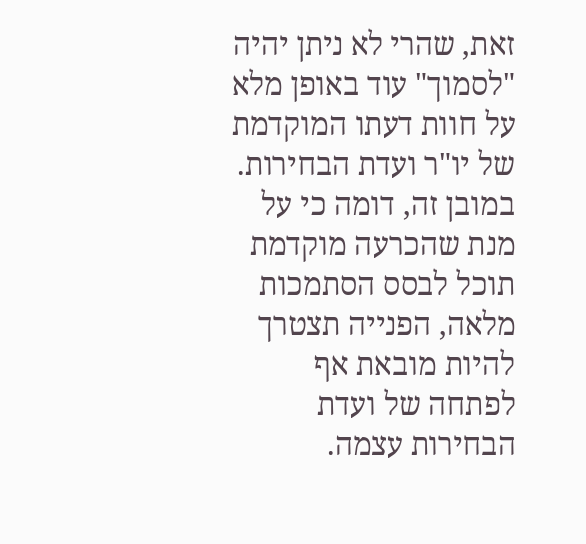זאת, שהרי לא ניתן יהיה "לסמוך" עוד באופן מלא על חוות דעתו המוקדמת של יו"ר ועדת הבחירות. במובן זה, דומה כי על מנת שהכרעה מוקדמת תוכל לבסס הסתמכות מלאה, הפנייה תצטרך להיות מובאת אף לפתחה של ועדת הבחירות עצמה.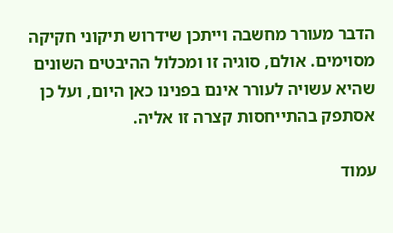הדבר מעורר מחשבה וייתכן שידרוש תיקוני חקיקה מסוימים. אולם, סוגיה זו ומכלול ההיבטים השונים שהיא עשויה לעורר אינם בפנינו כאן היום, ועל כן אסתפק בהתייחסות קצרה זו אליה.

עמוד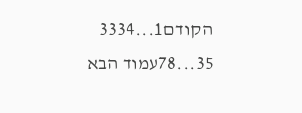הקודם1...3334
35...78עמוד הבא